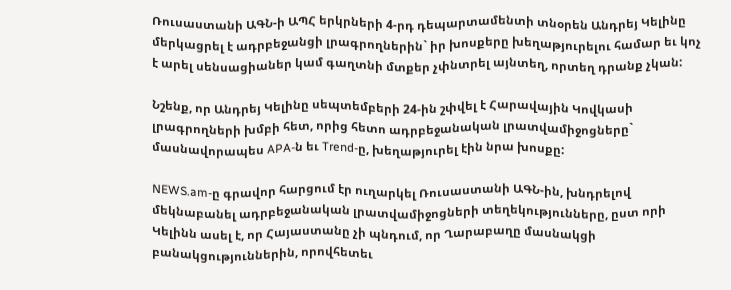Ռուսաստանի ԱԳՆ-ի ԱՊՀ երկրների 4-րդ դեպարտամենտի տնօրեն Անդրեյ Կելինը մերկացրել է ադրբեջանցի լրագրողներին` իր խոսքերը խեղաթյուրելու համար եւ կոչ է արել սենսացիաներ կամ գաղտնի մտքեր չփնտրել այնտեղ, որտեղ դրանք չկան:

Նշենք, որ Անդրեյ Կելինը սեպտեմբերի 24-ին շփվել է Հարավային Կովկասի լրագրողների խմբի հետ, որից հետո ադրբեջանական լրատվամիջոցները` մասնավորապես APA-ն եւ Trend-ը, խեղաթյուրել էին նրա խոսքը:

NEWS.am-ը գրավոր հարցում էր ուղարկել Ռուսաստանի ԱԳՆ-ին, խնդրելով մեկնաբանել ադրբեջանական լրատվամիջոցների տեղեկությունները, ըստ որի Կելինն ասել է, որ Հայաստանը չի պնդում, որ Ղարաբաղը մասնակցի բանակցություններին, որովհետեւ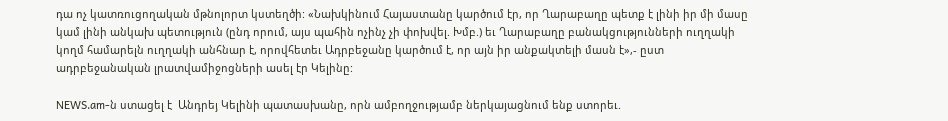դա ոչ կատռուցողական մթնոլորտ կստեղծի: «Նախկինում Հայաստանը կարծում էր, որ Ղարաբաղը պետք է լինի իր մի մասը կամ լինի անկախ պետություն (ընդ որում, այս պահին ոչինչ չի փոխվել. Խմբ.) եւ Ղարաբաղը բանակցությունների ուղղակի կողմ համարելն ուղղակի անհնար է, որովհետեւ Ադրբեջանը կարծում է, որ այն իր անքակտելի մասն է»,- ըստ ադրբեջանական լրատվամիջոցների ասել էր Կելինը:

NEWS.am-ն ստացել է  Անդրեյ Կելինի պատասխանը, որն ամբողջությամբ ներկայացնում ենք ստորեւ.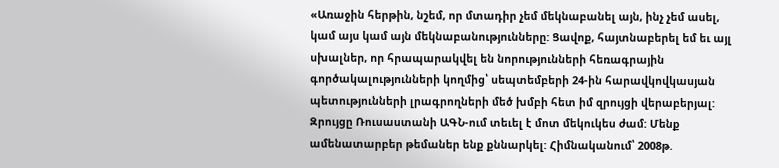«Առաջին հերթին, նշեմ, որ մտադիր չեմ մեկնաբանել այն, ինչ չեմ ասել, կամ այս կամ այն մեկնաբանությունները: Ցավոք, հայտնաբերել եմ եւ այլ սխալներ, որ հրապարակվել են նորությունների հեռագրային գործակալությունների կողմից՝ սեպտեմբերի 24-ին հարավկովկասյան պետությունների լրագրողների մեծ խմբի հետ իմ զրույցի վերաբերյալ: Զրույցը Ռուսաստանի ԱԳՆ-ում տեւել է մոտ մեկուկես ժամ: Մենք ամենատարբեր թեմաներ ենք քննարկել: Հիմնականում՝ 2008թ.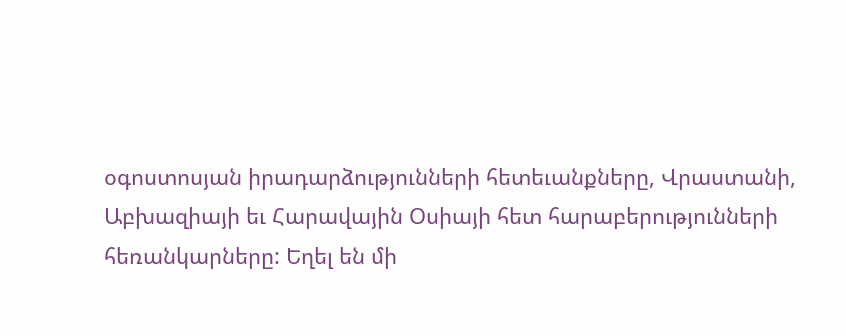օգոստոսյան իրադարձությունների հետեւանքները, Վրաստանի, Աբխազիայի եւ Հարավային Օսիայի հետ հարաբերությունների հեռանկարները: Եղել են մի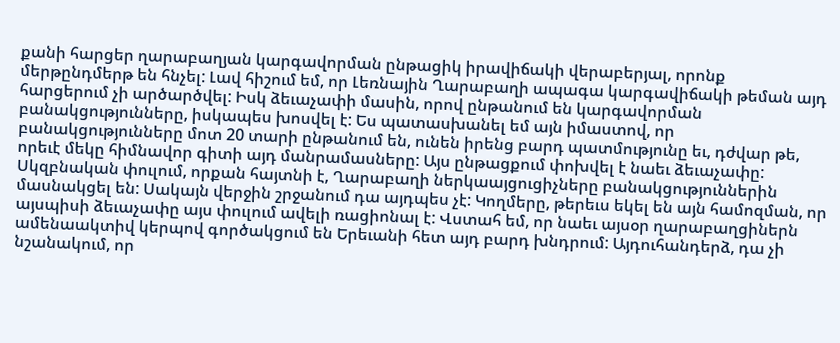քանի հարցեր ղարաբաղյան կարգավորման ընթացիկ իրավիճակի վերաբերյալ, որոնք մերթընդմերթ են հնչել: Լավ հիշում եմ, որ Լեռնային Ղարաբաղի ապագա կարգավիճակի թեման այդ հարցերում չի արծարծվել: Իսկ ձեւաչափի մասին, որով ընթանում են կարգավորման բանակցությունները, իսկապես խոսվել է: Ես պատասխանել եմ այն իմաստով, որ բանակցությունները մոտ 20 տարի ընթանում են, ունեն իրենց բարդ պատմությունը եւ, դժվար թե, որեւէ մեկը հիմնավոր գիտի այդ մանրամասները: Այս ընթացքում փոխվել է նաեւ ձեւաչափը: Սկզբնական փուլում, որքան հայտնի է, Ղարաբաղի ներկաայցուցիչները բանակցություններին մասնակցել են: Սակայն վերջին շրջանում դա այդպես չէ: Կողմերը, թերեւս եկել են այն համոզման, որ այսպիսի ձեւաչափը այս փուլում ավելի ռացիոնալ է: Վստահ եմ, որ նաեւ այսօր ղարաբաղցիներն ամենաակտիվ կերպով գործակցում են Երեւանի հետ այդ բարդ խնդրում: Այդուհանդերձ, դա չի նշանակում, որ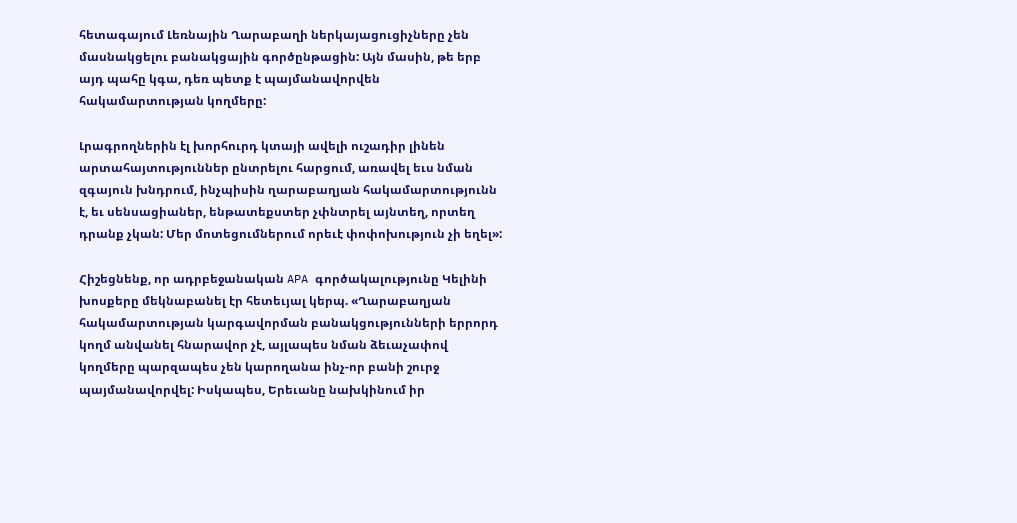հետագայում Լեռնային Ղարաբաղի ներկայացուցիչները չեն մասնակցելու բանակցային գործընթացին: Այն մասին, թե երբ այդ պահը կգա, դեռ պետք է պայմանավորվեն հակամարտության կողմերը:

Լրագրողներին էլ խորհուրդ կտայի ավելի ուշադիր լինեն արտահայտություններ ընտրելու հարցում, առավել եւս նման զգայուն խնդրում, ինչպիսին ղարաբաղյան հակամարտությունն է, եւ սենսացիաներ, ենթատեքստեր չփնտրել այնտեղ, որտեղ դրանք չկան: Մեր մոտեցումներում որեւէ փոփոխություն չի եղել»:

Հիշեցնենք, որ ադրբեջանական APA գործակալությունը Կելինի խոսքերը մեկնաբանել էր հետեւյալ կերպ. «Ղարաբաղյան հակամարտության կարգավորման բանակցությունների երրորդ կողմ անվանել հնարավոր չէ, այլապես նման ձեւաչափով կողմերը պարզապես չեն կարողանա ինչ-որ բանի շուրջ պայմանավորվել: Իսկապես, Երեւանը նախկինում իր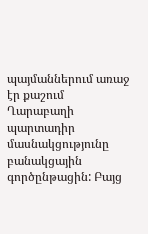պայմաններում առաջ էր քաշում Ղարաբաղի պարտադիր մասնակցությունը բանակցային գործընթացին: Բայց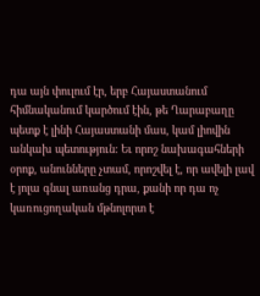դա այն փուլում էր, երբ Հայաստանում հիմնականում կարծում էին, թե Ղարաբաղը պետք է լինի Հայաստանի մաս, կամ լիովին անկախ պետություն: Եւ որոշ նախագահների օրոք, անունները չտամ, որոշվել է, որ ավելի լավ է յոլա գնալ առանց դրա, քանի որ դա ոչ կառուցողական մթնոլորտ է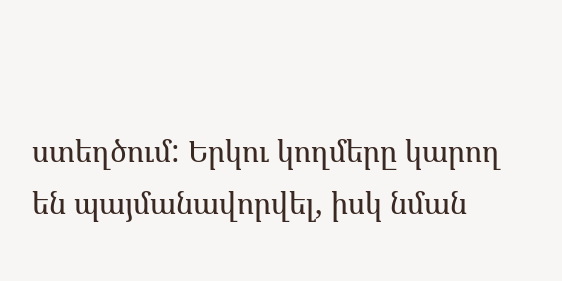ստեղծում: Երկու կողմերը կարող են պայմանավորվել, իսկ նման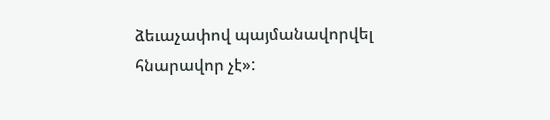ձեւաչափով պայմանավորվել հնարավոր չէ»: